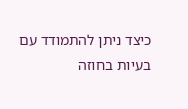כיצד ניתן להתמודד עם בעיות בחוזה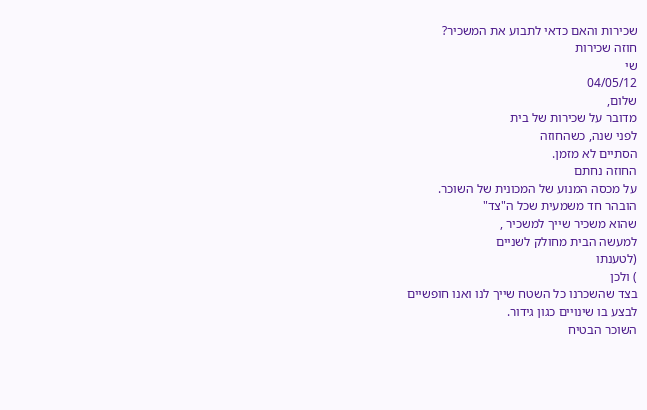שכירות והאם כדאי לתבוע את המשכיר?
חוזה שכירות
שי
04/05/12
שלום,
מדובר על שכירות של בית
לפני שנה, כשהחוזה
הסתיים לא מזמן.
החוזה נחתם
על מכסה המנוע של המכונית של השוכר.
הובהר חד משמעית שכל ה"צד"
שהוא משכיר שייך למשכיר ,
למעשה הבית מחולק לשניים
(לטענתו
) ולכן
בצד שהשכרנו כל השטח שייך לנו ואנו חופשיים
לבצע בו שינויים כגון גידור.
השוכר הבטיח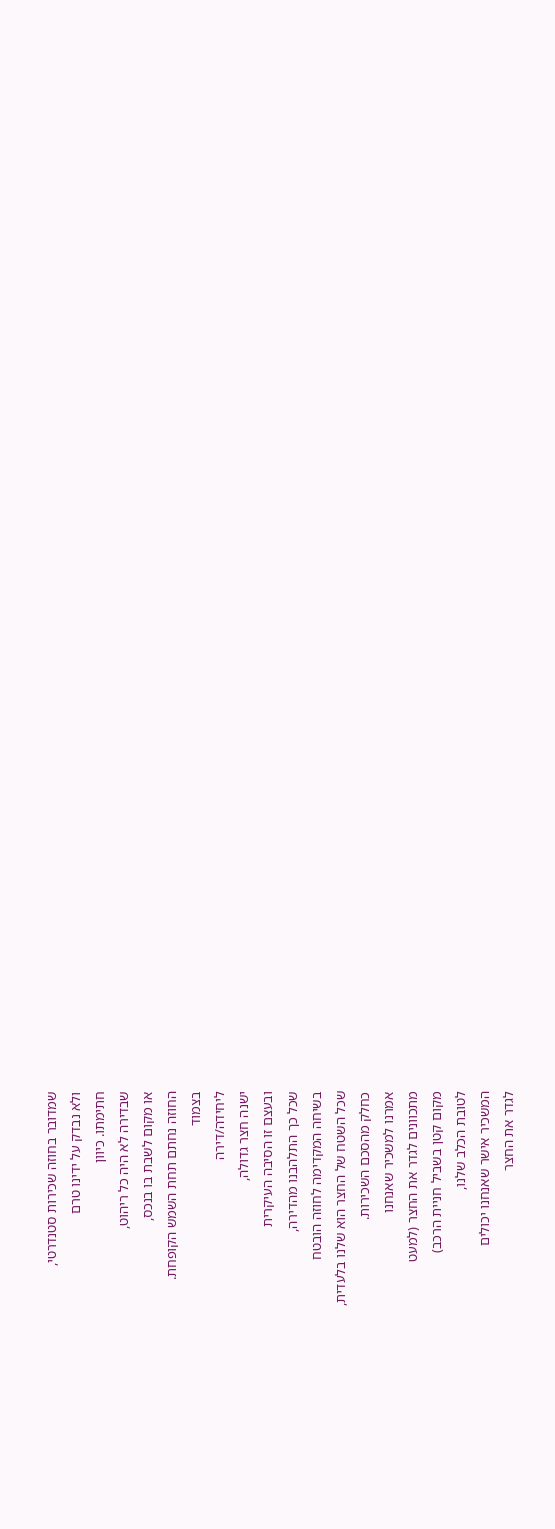שמדובר בחוזה שכירות סטנדרטי,
ולא נבדק על ידינו טרם
חתימתו. כיוון
שבדירה לא היה כל ריהוט,
או מקום לשבת בו בנכס,
החוזה נחתם תחת השמש הקופחת.
בצמוד
ליחידה/דירה
ישנה חצר גדולה,
ובעצם זו הסיבה העיקרית
שכל כך התלהבנו מהדירה,
בשיחה המקדימה לחוזה הובטח
שכל השטח של החצר הוא שלנו בלעדית,
כחלק מהסכם השכירות.
אמרנו למשכיר שאנחנו
מתכוונים לגדר את החצר (למעט
מקום קטן בשביל חניית הרכב)
לטובת הכלב שלנו,
המשכיר אישר שאנחנו יכולים
לגדר את החצר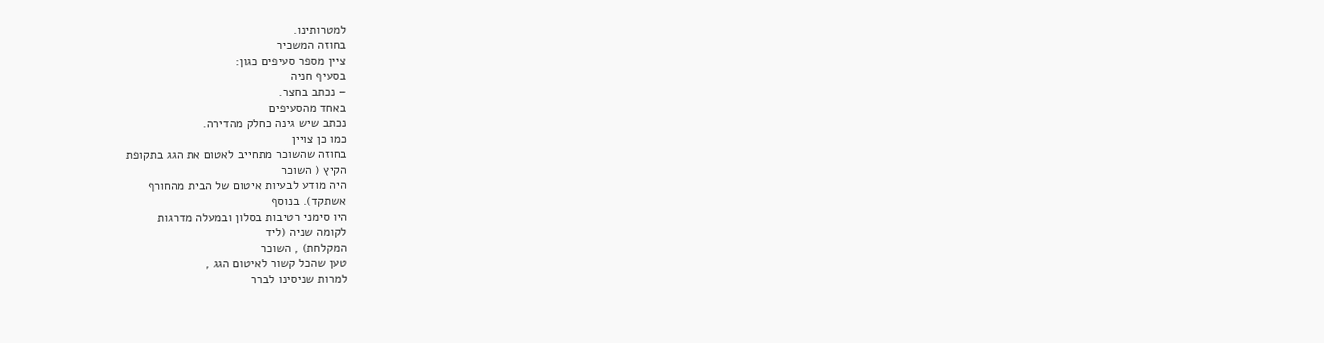למטרותינו.
בחוזה המשכיר
ציין מספר סעיפים כגון:
בסעיף חניה
– נכתב בחצר.
באחד מהסעיפים
נכתב שיש גינה כחלק מהדירה.
כמו כן צויין
בחוזה שהשוכר מתחייב לאטום את הגג בתקופת
הקיץ ( השוכר
היה מודע לבעיות איטום של הבית מהחורף
אשתקד). בנוסף
היו סימני רטיבות בסלון ובמעלה מדרגות
לקומה שניה (ליד
המקלחת) , השוכר
טען שהכל קשור לאיטום הגג ,
למרות שניסינו לברר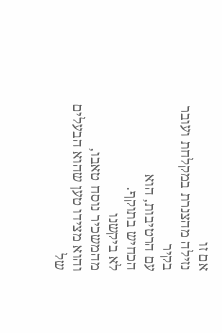אם זו
נזילה מהצנרת במקלחת ועובר בקיר
עם הרטיבות, הוא
הכחיש בתוקף.
לא ביקשנו
מהמשכיר נוסח טאבו,
והוא מצידו טען שהוא הבעלים
של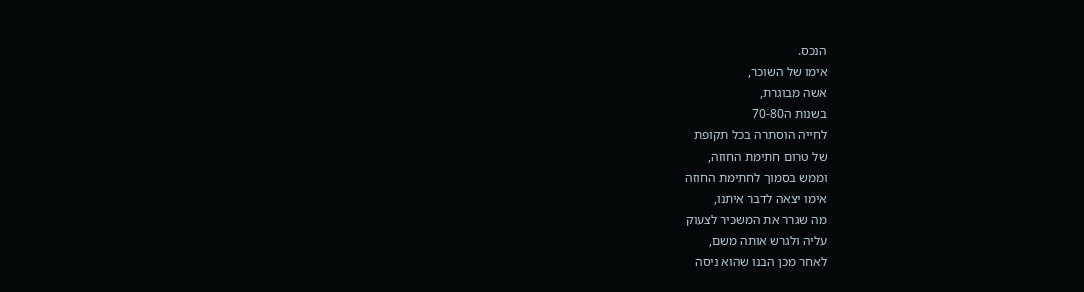הנכס.
אימו של השוכר,
אשה מבוגרת,
בשנות ה70-80
לחייה הוסתרה בכל תקופת
של טרום חתימת החוזה,
וממש בסמוך לחתימת החוזה
אימו יצאה לדבר איתנו,
מה שגרר את המשכיר לצעוק
עליה ולגרש אותה משם,
לאחר מכן הבנו שהוא ניסה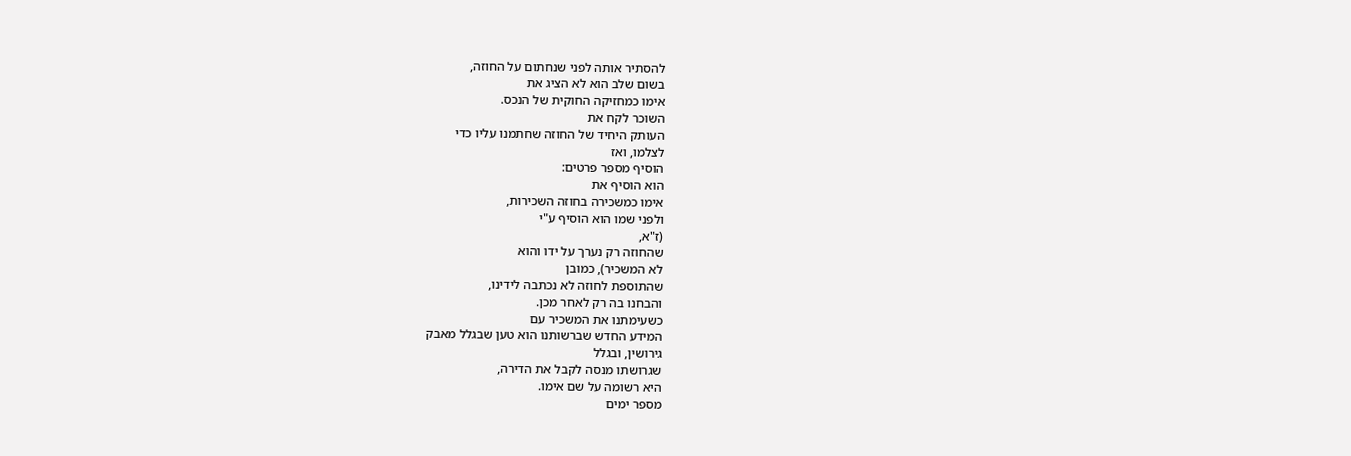להסתיר אותה לפני שנחתום על החוזה,
בשום שלב הוא לא הציג את
אימו כמחזיקה החוקית של הנכס.
השוכר לקח את
העותק היחיד של החוזה שחתמנו עליו כדי
לצלמו, ואז
הוסיף מספר פרטים:
הוא הוסיף את
אימו כמשכירה בחוזה השכירות,
ולפני שמו הוא הוסיף ע"י
(ז"א,
שהחוזה רק נערך על ידו והוא
לא המשכיר), כמובן
שהתוספת לחוזה לא נכתבה לידינו,
והבחנו בה רק לאחר מכן.
כשעימתנו את המשכיר עם
המידע החדש שברשותנו הוא טען שבגלל מאבק
גירושין, ובגלל
שגרושתו מנסה לקבל את הדירה,
היא רשומה על שם אימו.
מספר ימים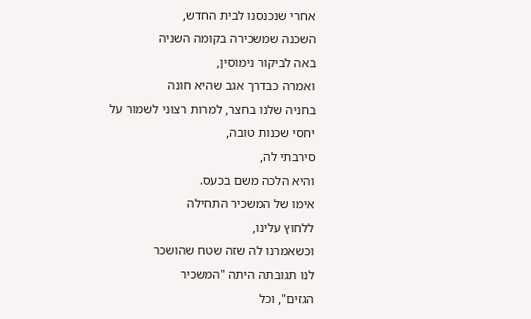אחרי שנכנסנו לבית החדש,
השכנה שמשכירה בקומה השניה
באה לביקור נימוסין,
ואמרה כבדרך אגב שהיא חונה
בחניה שלנו בחצר, למרות רצוני לשמור על
יחסי שכנות טובה,
סירבתי לה,
והיא הלכה משם בכעס.
אימו של המשכיר התחילה
ללחוץ עלינו,
וכשאמרנו לה שזה שטח שהושכר
לנו תגובתה היתה "המשכיר
הגזים", וכל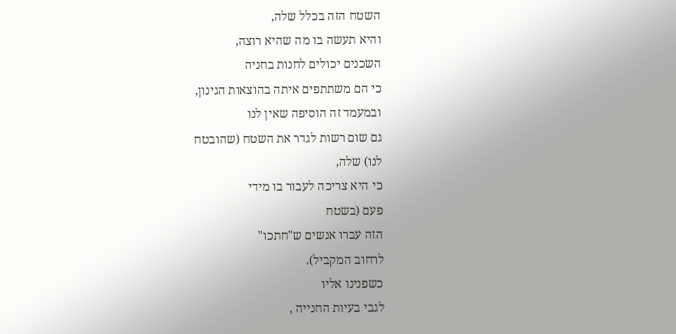השטח הזה בכלל שלה,
והיא תעשה בו מה שהיא רוצה,
השכנים יכולים לחנות בחניה
כי הם משתתפים איתה בהוצאות הגינון,
ובמעמד זה הוסיפה שאין לנו
גם שום רשות לגדר את השטח (שהובטח
לנו) שלה,
כי היא צריכה לעבור בו מידי
פעם (בשטח
הזה עברו אנשים ש"חתכו"
לרחוב המקביל).
כשפנינו אליו
לגבי בעיות החנייה ,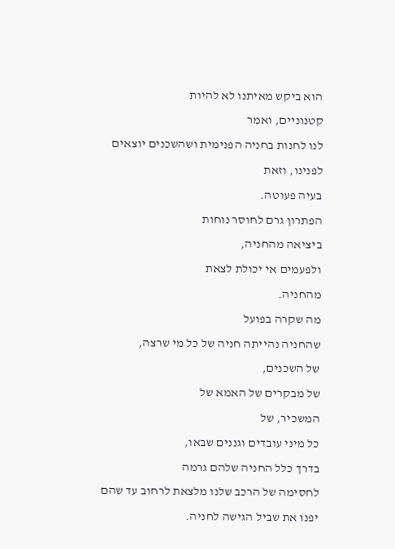הוא ביקש מאיתנו לא להיות
קטנוניים, ואמר
לנו לחנות בחניה הפנימית ושהשכנים יוצאים
לפנינו, וזאת
בעיה פעוטה.
הפתרון גרם לחוסר נוחות
ביציאה מהחניה,
ולפעמים אי יכולת לצאת
מהחניה.
מה שקרה בפועל
שהחניה נהייתה חניה של כל מי שרצה,
של השכנים,
של מבקרים של האמא של
המשכיר, של
כל מיני עובדים וגננים שבאו,
בדרך כלל החניה שלהם גרמה
לחסימה של הרכב שלנו מלצאת לרחוב עד שהם
יפנו את שביל הגישה לחניה.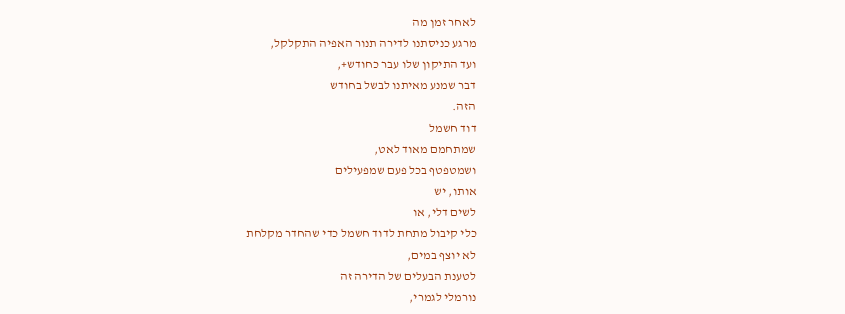לאחר זמן מה
מרגע כניסתנו לדירה תנור האפיה התקלקל,
ועד התיקון שלו עבר כחודש+,
דבר שמנע מאיתנו לבשל בחודש
הזה.
דוד חשמל
שמתחמם מאוד לאט,
ושמטפטף בכל פעם שמפעילים
אותו, יש
לשים דלי, או
כלי קיבול מתחת לדוד חשמל כדי שהחדר מקלחת
לא יוצף במים,
לטענת הבעלים של הדירה זה
נורמלי לגמרי,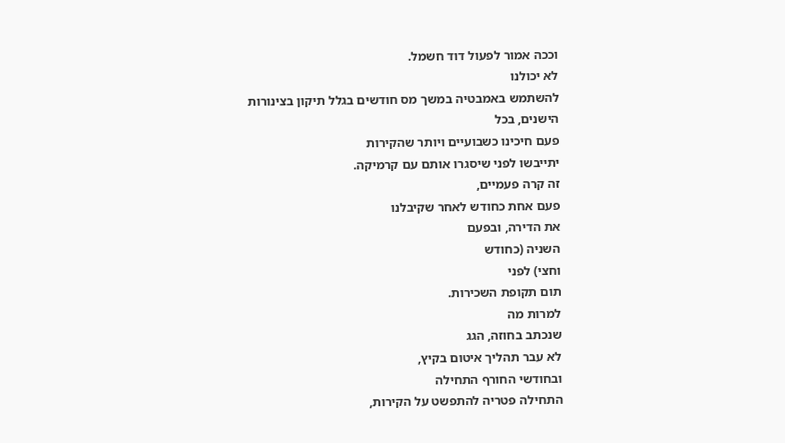וככה אמור לפעול דוד חשמל.
לא יכולנו
להשתמש באמבטיה במשך מס חודשים בגלל תיקון בצינורות
הישנים, בכל
פעם חיכינו כשבועיים ויותר שהקירות
יתייבשו לפני שיסגרו אותם עם קרמיקה.
זה קרה פעמיים,
פעם אחת כחודש לאחר שקיבלנו
את הדירה, ובפעם
השניה (כחודש
וחצי) לפני
תום תקופת השכירות.
למרות מה
שנכתב בחוזה, הגג
לא עבר תהליך איטום בקיץ,
ובחודשי החורף התחילה
התחילה פטריה להתפשט על הקירות,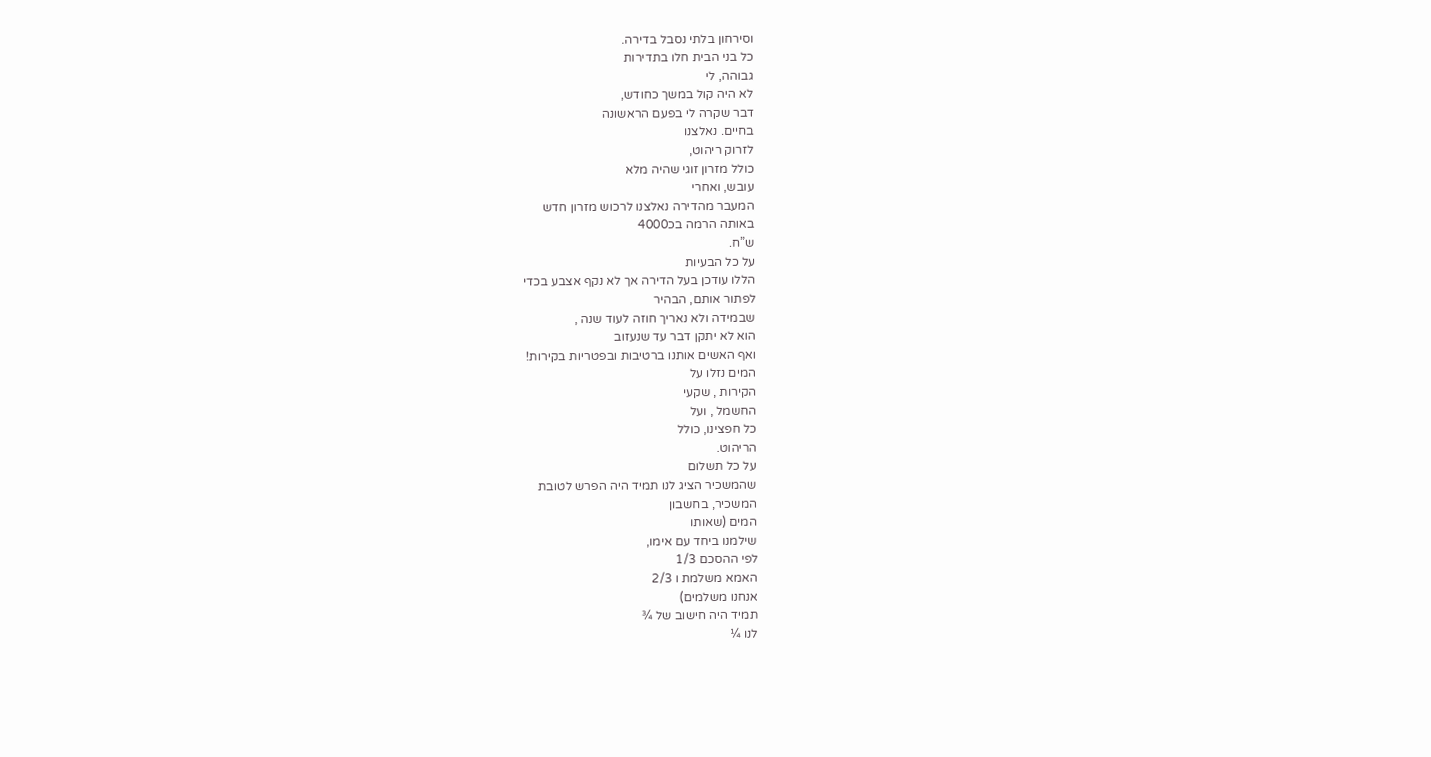וסירחון בלתי נסבל בדירה.
כל בני הבית חלו בתדירות
גבוהה, לי
לא היה קול במשך כחודש,
דבר שקרה לי בפעם הראשונה
בחיים. נאלצנו
לזרוק ריהוט,
כולל מזרון זוגי שהיה מלא
עובש, ואחרי
המעבר מהדירה נאלצנו לרכוש מזרון חדש
באותה הרמה בכ4000
ש”ח.
על כל הבעיות
הללו עודכן בעל הדירה אך לא נקף אצבע בכדי
לפתור אותם, הבהיר
שבמידה ולא נאריך חוזה לעוד שנה ,
הוא לא יתקן דבר עד שנעזוב
ואף האשים אותנו ברטיבות ובפטריות בקירות!
המים נזלו על
הקירות , שקעי
החשמל , ועל
כל חפצינו, כולל
הריהוט.
על כל תשלום
שהמשכיר הציג לנו תמיד היה הפרש לטובת
המשכיר, בחשבון
המים (שאותו
שילמנו ביחד עם אימו,
לפי ההסכם 1/3
האמא משלמת ו 2/3
אנחנו משלמים)
תמיד היה חישוב של ¾
לנו ¼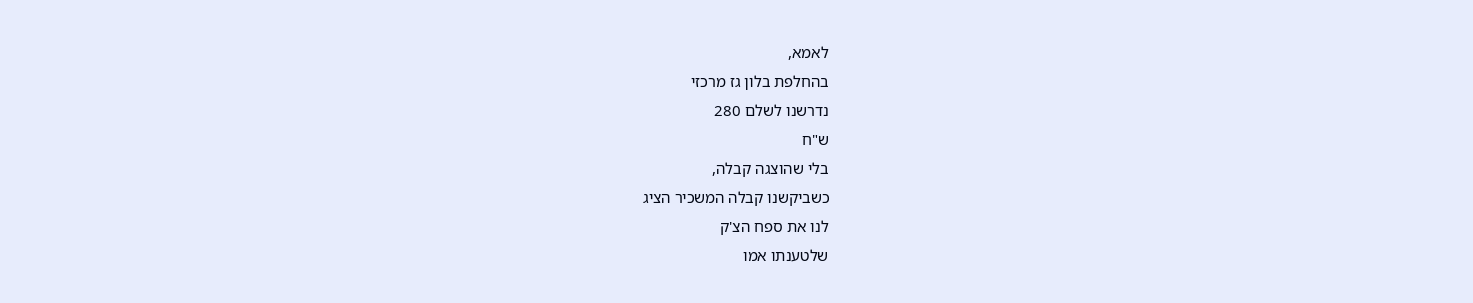לאמא,
בהחלפת בלון גז מרכזי
נדרשנו לשלם 280
ש"ח
בלי שהוצגה קבלה,
כשביקשנו קבלה המשכיר הציג
לנו את ספח הצ'ק
שלטענתו אמו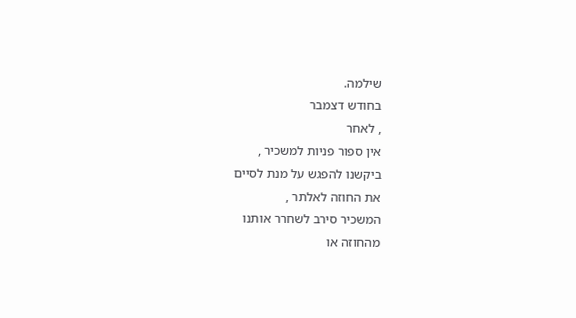שילמה.
בחודש דצמבר
, לאחר
אין ספור פניות למשכיר ,
ביקשנו להפגש על מנת לסיים
את החוזה לאלתר ,
המשכיר סירב לשחרר אותנו
מהחוזה או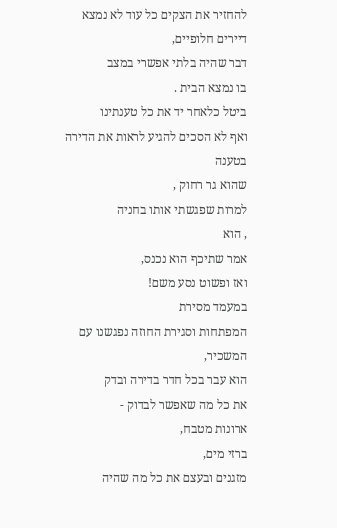להחזיר את הצקים כל עוד לא נמצא
דיירים חלופיים,
דבר שהיה בלתי אפשרי במצב
בו נמצא הבית .
ביטל כלאחר יד את כל טענתינו
ואף לא הסכים להגיע לראות את הדירה בטענה
שהוא גר רחוק ,
למרות שפגשתי אותו בחניה
, הוא
אמר שתיכף הוא נכנס,
ואז ופשוט נסע משם!
במעמד מסירת
המפתחות וסגירת החוזה נפגשנו עם המשכיר,
הוא עבר בכל חדר בדירה ובדק
את כל מה שאפשר לבדוק -
ארונות מטבח,
ברזי מים,
מזגנים ובעצם את כל מה שהיה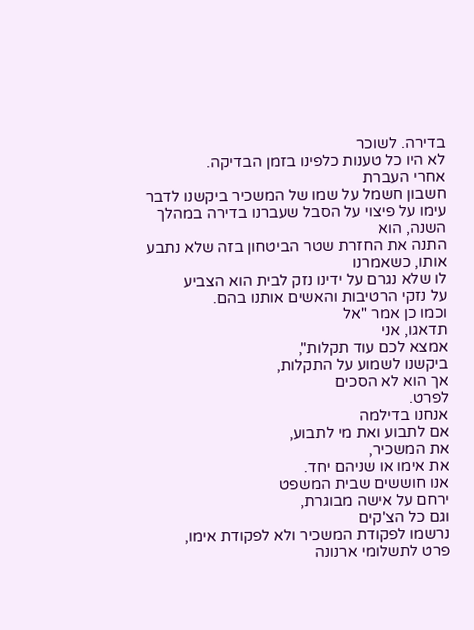בדירה. לשוכר
לא היו כל טענות כלפינו בזמן הבדיקה.
אחרי העברת
חשבון חשמל על שמו של המשכיר ביקשנו לדבר
עימו על פיצוי על הסבל שעברנו בדירה במהלך
השנה, הוא
התנה את החזרת שטר הביטחון בזה שלא נתבע
אותו, כשאמרנו
לו שלא נגרם על ידינו נזק לבית הוא הצביע
על נזקי הרטיבות והאשים אותנו בהם.
וכמו כן אמר "אל
תדאגו, אני
אמצא לכם עוד תקלות",
ביקשנו לשמוע על התקלות,
אך הוא לא הסכים
לפרט.
אנחנו בדילמה
אם לתבוע ואת מי לתבוע,
את המשכיר,
את אימו או שניהם יחד.
אנו חוששים שבית המשפט
ירחם על אישה מבוגרת,
וגם כל הצ'קים
נרשמו לפקודת המשכיר ולא לפקודת אימו,
פרט לתשלומי ארנונה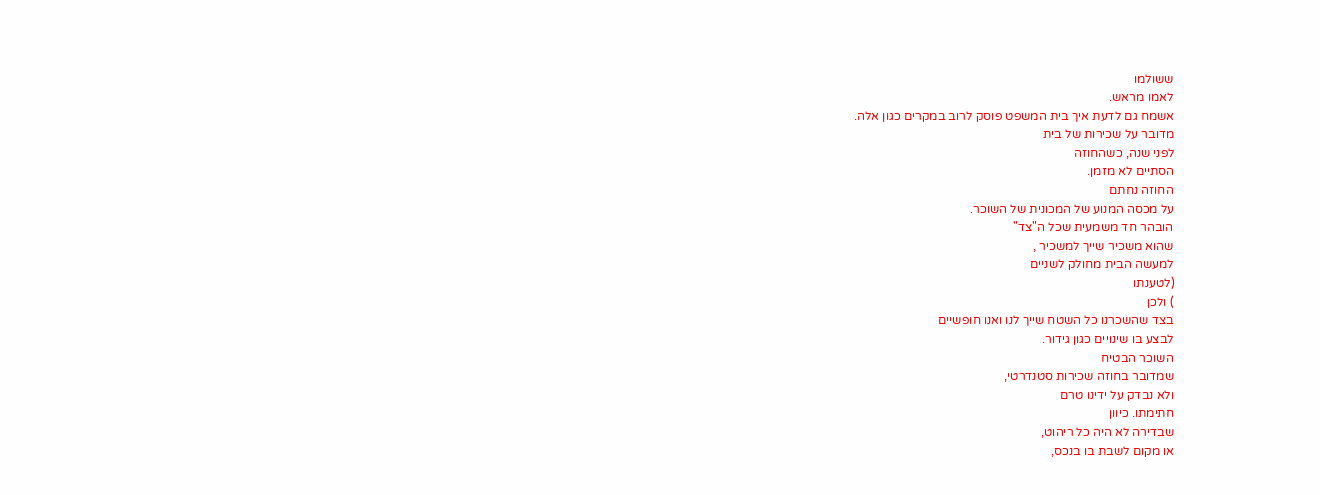ששולמו
לאמו מראש.
אשמח גם לדעת איך בית המשפט פוסק לרוב במקרים כגון אלה.
מדובר על שכירות של בית
לפני שנה, כשהחוזה
הסתיים לא מזמן.
החוזה נחתם
על מכסה המנוע של המכונית של השוכר.
הובהר חד משמעית שכל ה"צד"
שהוא משכיר שייך למשכיר ,
למעשה הבית מחולק לשניים
(לטענתו
) ולכן
בצד שהשכרנו כל השטח שייך לנו ואנו חופשיים
לבצע בו שינויים כגון גידור.
השוכר הבטיח
שמדובר בחוזה שכירות סטנדרטי,
ולא נבדק על ידינו טרם
חתימתו. כיוון
שבדירה לא היה כל ריהוט,
או מקום לשבת בו בנכס,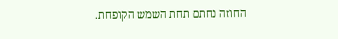החוזה נחתם תחת השמש הקופחת.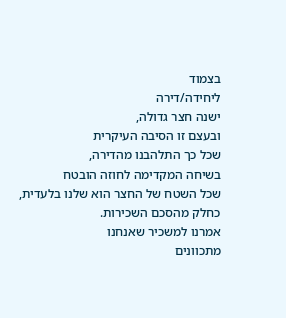בצמוד
ליחידה/דירה
ישנה חצר גדולה,
ובעצם זו הסיבה העיקרית
שכל כך התלהבנו מהדירה,
בשיחה המקדימה לחוזה הובטח
שכל השטח של החצר הוא שלנו בלעדית,
כחלק מהסכם השכירות.
אמרנו למשכיר שאנחנו
מתכוונים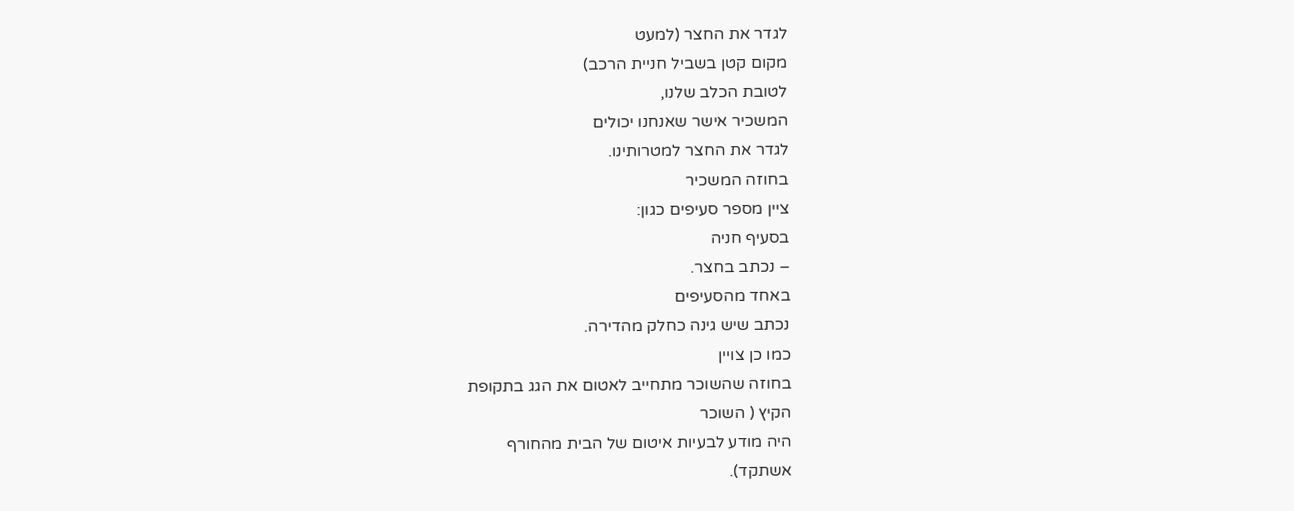לגדר את החצר (למעט
מקום קטן בשביל חניית הרכב)
לטובת הכלב שלנו,
המשכיר אישר שאנחנו יכולים
לגדר את החצר למטרותינו.
בחוזה המשכיר
ציין מספר סעיפים כגון:
בסעיף חניה
– נכתב בחצר.
באחד מהסעיפים
נכתב שיש גינה כחלק מהדירה.
כמו כן צויין
בחוזה שהשוכר מתחייב לאטום את הגג בתקופת
הקיץ ( השוכר
היה מודע לבעיות איטום של הבית מהחורף
אשתקד).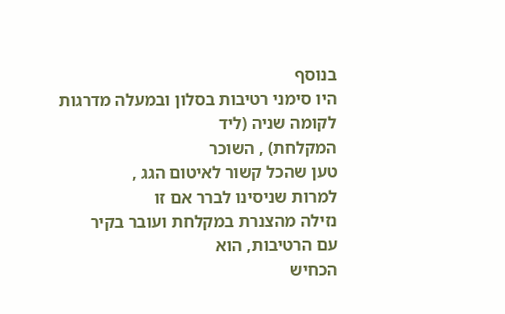בנוסף
היו סימני רטיבות בסלון ובמעלה מדרגות
לקומה שניה (ליד
המקלחת) , השוכר
טען שהכל קשור לאיטום הגג ,
למרות שניסינו לברר אם זו
נזילה מהצנרת במקלחת ועובר בקיר
עם הרטיבות, הוא
הכחיש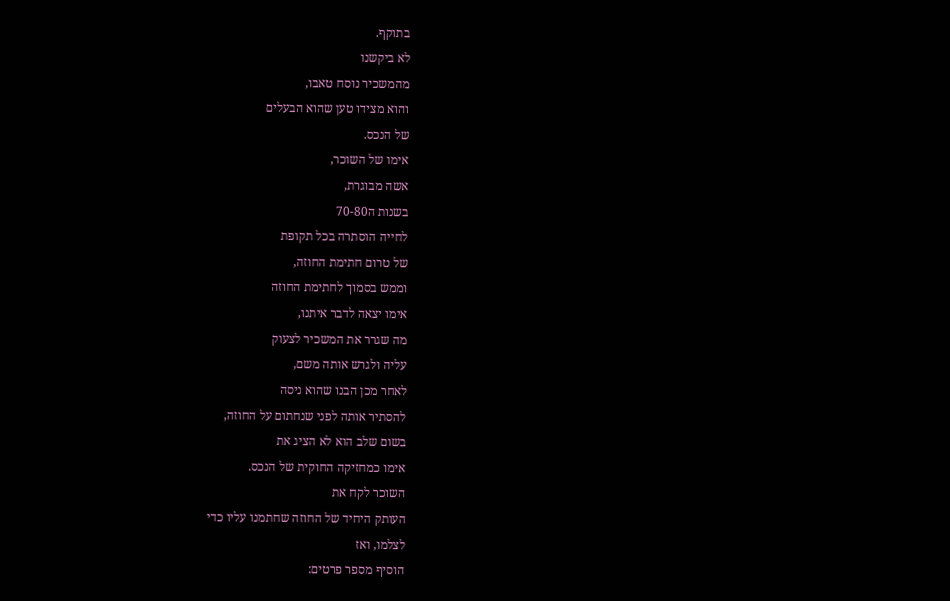בתוקף.
לא ביקשנו
מהמשכיר נוסח טאבו,
והוא מצידו טען שהוא הבעלים
של הנכס.
אימו של השוכר,
אשה מבוגרת,
בשנות ה70-80
לחייה הוסתרה בכל תקופת
של טרום חתימת החוזה,
וממש בסמוך לחתימת החוזה
אימו יצאה לדבר איתנו,
מה שגרר את המשכיר לצעוק
עליה ולגרש אותה משם,
לאחר מכן הבנו שהוא ניסה
להסתיר אותה לפני שנחתום על החוזה,
בשום שלב הוא לא הציג את
אימו כמחזיקה החוקית של הנכס.
השוכר לקח את
העותק היחיד של החוזה שחתמנו עליו כדי
לצלמו, ואז
הוסיף מספר פרטים: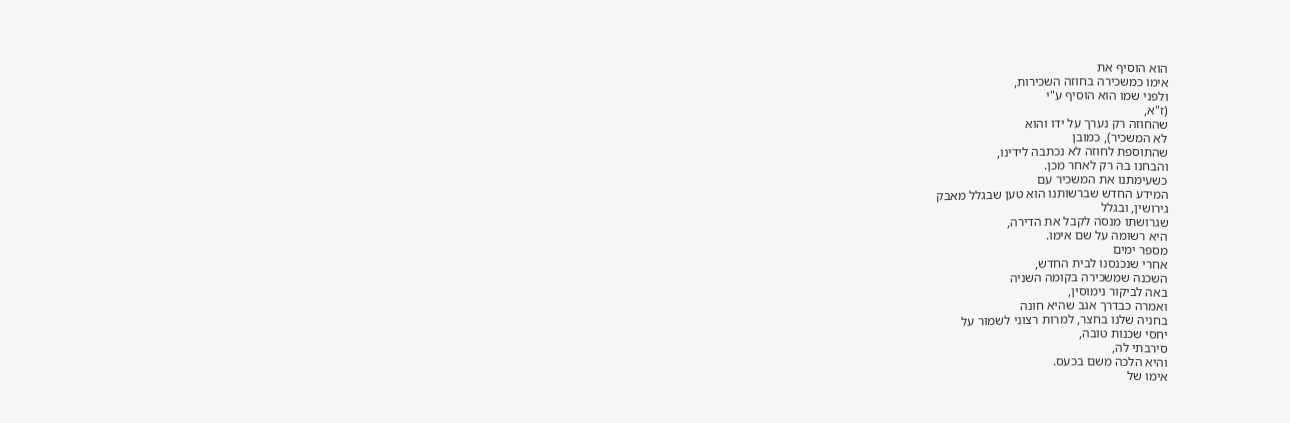הוא הוסיף את
אימו כמשכירה בחוזה השכירות,
ולפני שמו הוא הוסיף ע"י
(ז"א,
שהחוזה רק נערך על ידו והוא
לא המשכיר), כמובן
שהתוספת לחוזה לא נכתבה לידינו,
והבחנו בה רק לאחר מכן.
כשעימתנו את המשכיר עם
המידע החדש שברשותנו הוא טען שבגלל מאבק
גירושין, ובגלל
שגרושתו מנסה לקבל את הדירה,
היא רשומה על שם אימו.
מספר ימים
אחרי שנכנסנו לבית החדש,
השכנה שמשכירה בקומה השניה
באה לביקור נימוסין,
ואמרה כבדרך אגב שהיא חונה
בחניה שלנו בחצר, למרות רצוני לשמור על
יחסי שכנות טובה,
סירבתי לה,
והיא הלכה משם בכעס.
אימו של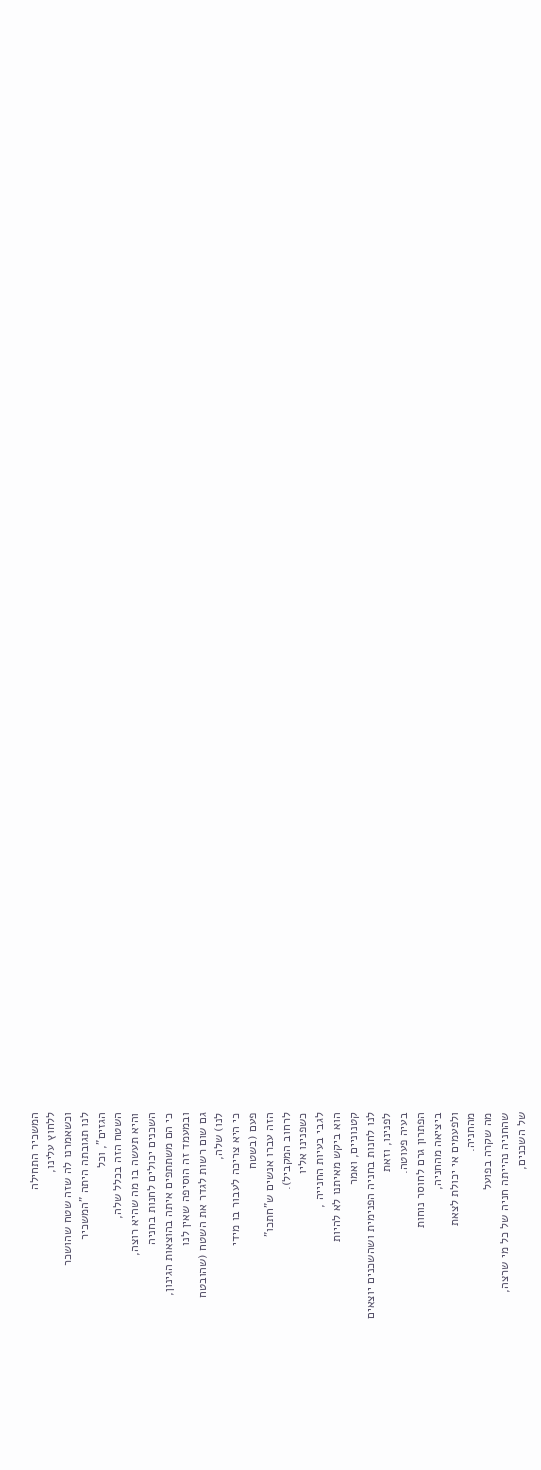המשכיר התחילה
ללחוץ עלינו,
וכשאמרנו לה שזה שטח שהושכר
לנו תגובתה היתה "המשכיר
הגזים", וכל
השטח הזה בכלל שלה,
והיא תעשה בו מה שהיא רוצה,
השכנים יכולים לחנות בחניה
כי הם משתתפים איתה בהוצאות הגינון,
ובמעמד זה הוסיפה שאין לנו
גם שום רשות לגדר את השטח (שהובטח
לנו) שלה,
כי היא צריכה לעבור בו מידי
פעם (בשטח
הזה עברו אנשים ש"חתכו"
לרחוב המקביל).
כשפנינו אליו
לגבי בעיות החנייה ,
הוא ביקש מאיתנו לא להיות
קטנוניים, ואמר
לנו לחנות בחניה הפנימית ושהשכנים יוצאים
לפנינו, וזאת
בעיה פעוטה.
הפתרון גרם לחוסר נוחות
ביציאה מהחניה,
ולפעמים אי יכולת לצאת
מהחניה.
מה שקרה בפועל
שהחניה נהייתה חניה של כל מי שרצה,
של השכנים,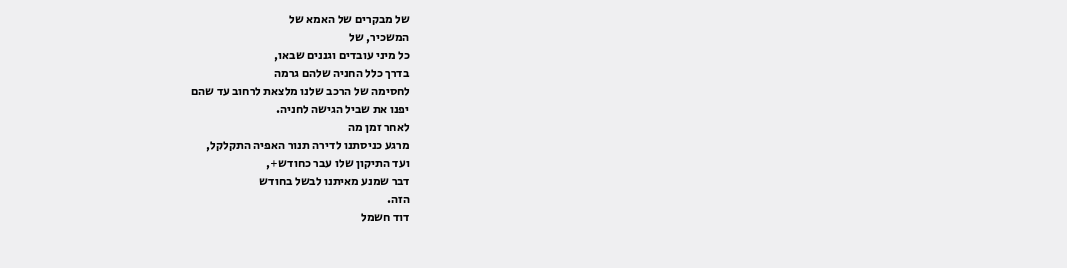של מבקרים של האמא של
המשכיר, של
כל מיני עובדים וגננים שבאו,
בדרך כלל החניה שלהם גרמה
לחסימה של הרכב שלנו מלצאת לרחוב עד שהם
יפנו את שביל הגישה לחניה.
לאחר זמן מה
מרגע כניסתנו לדירה תנור האפיה התקלקל,
ועד התיקון שלו עבר כחודש+,
דבר שמנע מאיתנו לבשל בחודש
הזה.
דוד חשמל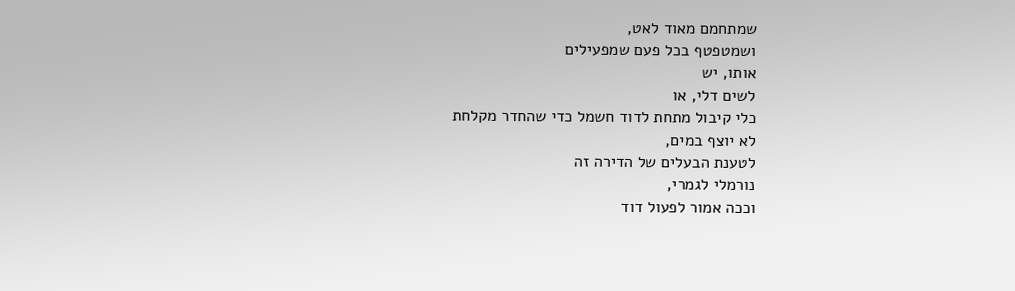שמתחמם מאוד לאט,
ושמטפטף בכל פעם שמפעילים
אותו, יש
לשים דלי, או
כלי קיבול מתחת לדוד חשמל כדי שהחדר מקלחת
לא יוצף במים,
לטענת הבעלים של הדירה זה
נורמלי לגמרי,
וככה אמור לפעול דוד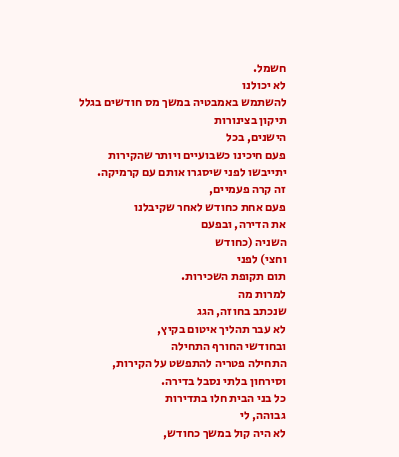חשמל.
לא יכולנו
להשתמש באמבטיה במשך מס חודשים בגלל תיקון בצינורות
הישנים, בכל
פעם חיכינו כשבועיים ויותר שהקירות
יתייבשו לפני שיסגרו אותם עם קרמיקה.
זה קרה פעמיים,
פעם אחת כחודש לאחר שקיבלנו
את הדירה, ובפעם
השניה (כחודש
וחצי) לפני
תום תקופת השכירות.
למרות מה
שנכתב בחוזה, הגג
לא עבר תהליך איטום בקיץ,
ובחודשי החורף התחילה
התחילה פטריה להתפשט על הקירות,
וסירחון בלתי נסבל בדירה.
כל בני הבית חלו בתדירות
גבוהה, לי
לא היה קול במשך כחודש,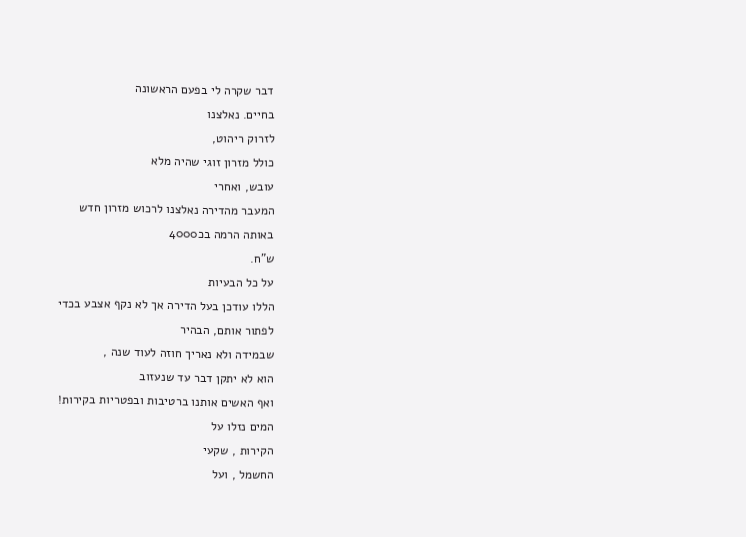דבר שקרה לי בפעם הראשונה
בחיים. נאלצנו
לזרוק ריהוט,
כולל מזרון זוגי שהיה מלא
עובש, ואחרי
המעבר מהדירה נאלצנו לרכוש מזרון חדש
באותה הרמה בכ4000
ש”ח.
על כל הבעיות
הללו עודכן בעל הדירה אך לא נקף אצבע בכדי
לפתור אותם, הבהיר
שבמידה ולא נאריך חוזה לעוד שנה ,
הוא לא יתקן דבר עד שנעזוב
ואף האשים אותנו ברטיבות ובפטריות בקירות!
המים נזלו על
הקירות , שקעי
החשמל , ועל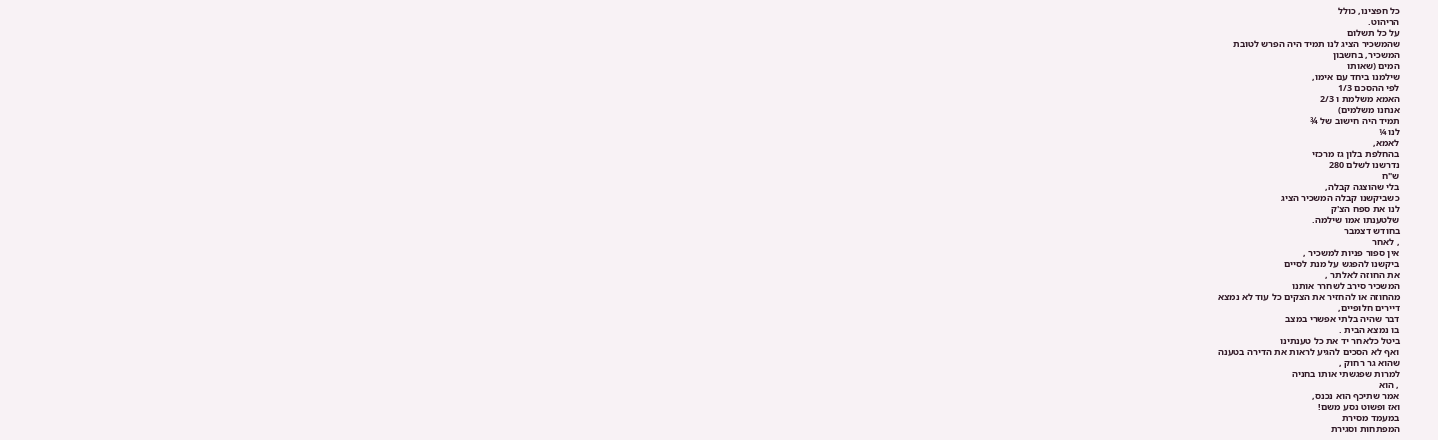כל חפצינו, כולל
הריהוט.
על כל תשלום
שהמשכיר הציג לנו תמיד היה הפרש לטובת
המשכיר, בחשבון
המים (שאותו
שילמנו ביחד עם אימו,
לפי ההסכם 1/3
האמא משלמת ו 2/3
אנחנו משלמים)
תמיד היה חישוב של ¾
לנו ¼
לאמא,
בהחלפת בלון גז מרכזי
נדרשנו לשלם 280
ש"ח
בלי שהוצגה קבלה,
כשביקשנו קבלה המשכיר הציג
לנו את ספח הצ'ק
שלטענתו אמו שילמה.
בחודש דצמבר
, לאחר
אין ספור פניות למשכיר ,
ביקשנו להפגש על מנת לסיים
את החוזה לאלתר ,
המשכיר סירב לשחרר אותנו
מהחוזה או להחזיר את הצקים כל עוד לא נמצא
דיירים חלופיים,
דבר שהיה בלתי אפשרי במצב
בו נמצא הבית .
ביטל כלאחר יד את כל טענתינו
ואף לא הסכים להגיע לראות את הדירה בטענה
שהוא גר רחוק ,
למרות שפגשתי אותו בחניה
, הוא
אמר שתיכף הוא נכנס,
ואז ופשוט נסע משם!
במעמד מסירת
המפתחות וסגירת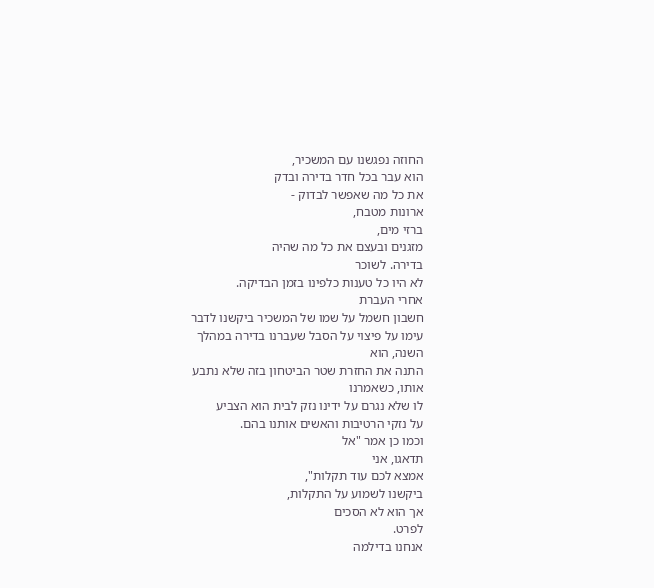החוזה נפגשנו עם המשכיר,
הוא עבר בכל חדר בדירה ובדק
את כל מה שאפשר לבדוק -
ארונות מטבח,
ברזי מים,
מזגנים ובעצם את כל מה שהיה
בדירה. לשוכר
לא היו כל טענות כלפינו בזמן הבדיקה.
אחרי העברת
חשבון חשמל על שמו של המשכיר ביקשנו לדבר
עימו על פיצוי על הסבל שעברנו בדירה במהלך
השנה, הוא
התנה את החזרת שטר הביטחון בזה שלא נתבע
אותו, כשאמרנו
לו שלא נגרם על ידינו נזק לבית הוא הצביע
על נזקי הרטיבות והאשים אותנו בהם.
וכמו כן אמר "אל
תדאגו, אני
אמצא לכם עוד תקלות",
ביקשנו לשמוע על התקלות,
אך הוא לא הסכים
לפרט.
אנחנו בדילמה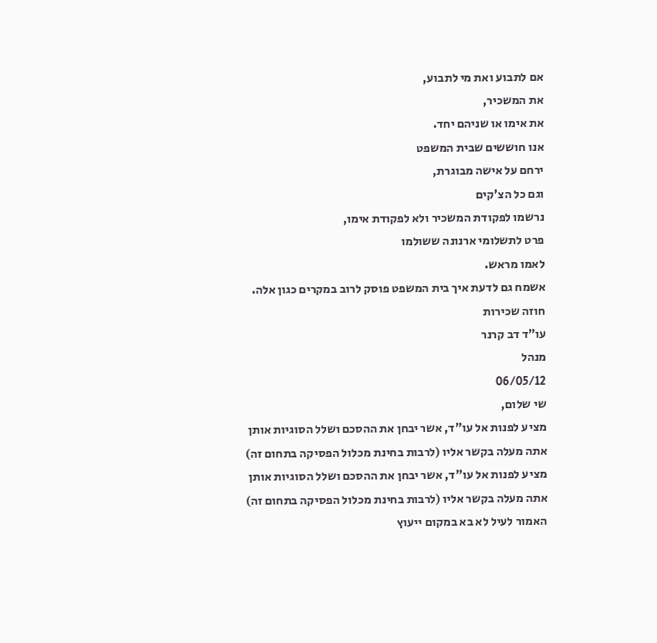אם לתבוע ואת מי לתבוע,
את המשכיר,
את אימו או שניהם יחד.
אנו חוששים שבית המשפט
ירחם על אישה מבוגרת,
וגם כל הצ'קים
נרשמו לפקודת המשכיר ולא לפקודת אימו,
פרט לתשלומי ארנונה ששולמו
לאמו מראש.
אשמח גם לדעת איך בית המשפט פוסק לרוב במקרים כגון אלה.
חוזה שכירות
עו"ד דב קרנר
מנהל
06/05/12
שי שלום,
מציע לפנות אל עו"ד, אשר יבחן את ההסכם ושלל הסוגיות אותן אתה מעלה בקשר אליו (לרבות בחינת מכלול הפסיקה בתחום זה)
מציע לפנות אל עו"ד, אשר יבחן את ההסכם ושלל הסוגיות אותן אתה מעלה בקשר אליו (לרבות בחינת מכלול הפסיקה בתחום זה)
האמור לעיל לא בא במקום ייעוץ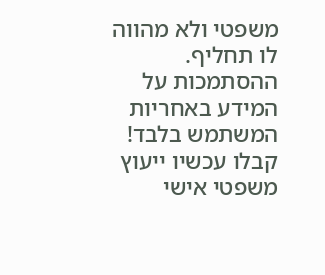משפטי ולא מהווה לו תחליף. ההסתמכות על המידע באחריות המשתמש בלבד!
קבלו עכשיו ייעוץ משפטי אישי